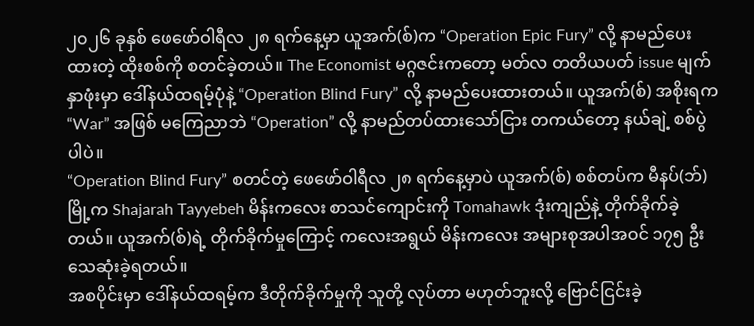၂၀၂၆ ခုနှစ် ဖေဖော်ဝါရီလ ၂၈ ရက်နေ့မှာ ယူအက်(စ်)က “Operation Epic Fury” လို့ နာမည်ပေးထားတဲ့ ထိုးစစ်ကို စတင်ခဲ့တယ်။ The Economist မဂ္ဂဇင်းကတော့ မတ်လ တတိယပတ် issue မျက်နှာဖုံးမှာ ဒေါ်နယ်ထရမ့်ပုံနဲ့ “Operation Blind Fury” လို့ နာမည်ပေးထားတယ်။ ယူအက်(စ်) အစိုးရက “War” အဖြစ် မကြေညာဘဲ “Operation” လို့ နာမည်တပ်ထားသော်ငြား တကယ်တော့ နယ်ချဲ့ စစ်ပွဲပါပဲ။
“Operation Blind Fury” စတင်တဲ့ ဖေဖော်ဝါရီလ ၂၈ ရက်နေ့မှာပဲ ယူအက်(စ်) စစ်တပ်က မီနပ်(ဘ်)မြို့က Shajarah Tayyebeh မိန်းကလေး စာသင်ကျောင်းကို Tomahawk ဒုံးကျည်နဲ့ တိုက်ခိုက်ခဲ့တယ်။ ယူအက်(စ်)ရဲ့ တိုက်ခိုက်မှုကြောင့် ကလေးအရွယ် မိန်းကလေး အများစုအပါအဝင် ၁၇၅ ဦး သေဆုံးခဲ့ရတယ်။
အစပိုင်းမှာ ဒေါ်နယ်ထရမ့်က ဒီတိုက်ခိုက်မှုကို သူတို့ လုပ်တာ မဟုတ်ဘူးလို့ ဗြောင်ငြင်းခဲ့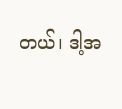တယ်၊ ဒါ့အ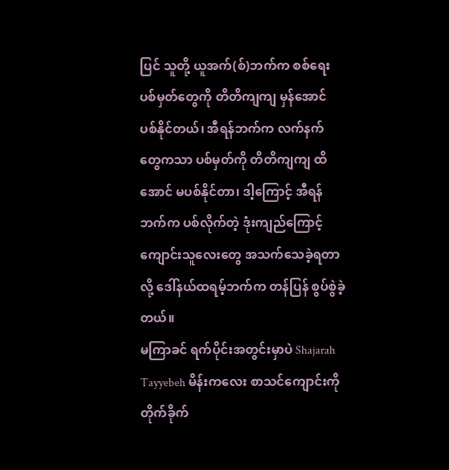ပြင် သူတို့ ယူအက်(စ်)ဘက်က စစ်ရေး ပစ်မှတ်တွေကို တိတိကျကျ မှန်အောင် ပစ်နိုင်တယ်၊ အီရန်ဘက်က လက်နက်တွေကသာ ပစ်မှတ်ကို တိတိကျကျ ထိအောင် မပစ်နိုင်တာ၊ ဒါ့ကြောင့် အီရန်ဘက်က ပစ်လိုက်တဲ့ ဒုံးကျည်ကြောင့် ကျောင်းသူလေးတွေ အသက်သေခဲ့ရတာလို့ ဒေါ်နယ်ထရမ့်ဘက်က တန်ပြန် စွပ်စွဲခဲ့တယ်။
မကြာခင် ရက်ပိုင်းအတွင်းမှာပဲ Shajarah Tayyebeh မိန်းကလေး စာသင်ကျောင်းကို တိုက်ခိုက်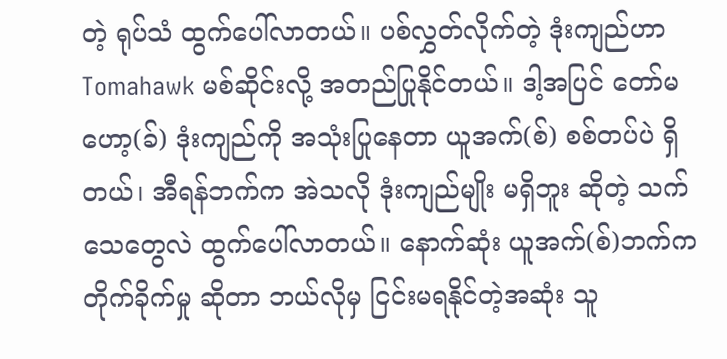တဲ့ ရုပ်သံ ထွက်ပေါ်လာတယ်။ ပစ်လွှတ်လိုက်တဲ့ ဒုံးကျည်ဟာ Tomahawk မစ်ဆိုင်းလို့ အတည်ပြုနိုင်တယ်။ ဒါ့အပြင် တော်မဟော့(ခ်) ဒုံးကျည်ကို အသုံးပြုနေတာ ယူအက်(စ်) စစ်တပ်ပဲ ရှိတယ်၊ အီရန်ဘက်က အဲသလို ဒုံးကျည်မျိုး မရှိဘူး ဆိုတဲ့ သက်သေတွေလဲ ထွက်ပေါ်လာတယ်။ နောက်ဆုံး ယူအက်(စ်)ဘက်က တိုက်ခိုက်မှု ဆိုတာ ဘယ်လိုမှ ငြင်းမရနိုင်တဲ့အဆုံး သူ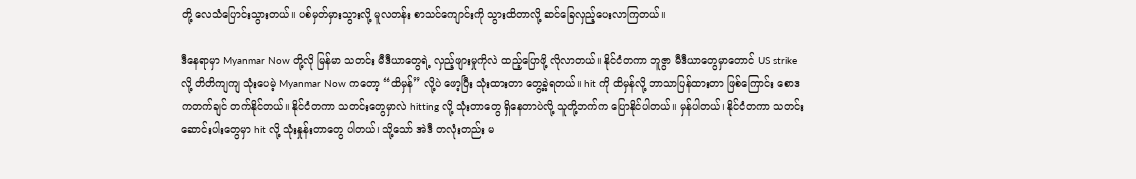တို့ လေသံပြောင်းသွားတယ်။ ပစ်မှတ်မှားသွားလို့ မူလတန်း စာသင်ကျောင်းကို သွားထိတာလို့ ဆင်ခြေလှည့်ပေးလာကြတယ်။

ဒီနေရာမှာ Myanmar Now တို့လို မြန်မာ သတင်း မီဒီယာတွေရဲ့ လှည့်ဖျားမှုကိုလဲ ထည့်ပြောဖို့ လိုလာတယ်။ နိုင်ငံတကာ ဘူဇွာ မီဒီယာတွေမှာတောင် US strike လို့ တိတိကျကျ သုံးပေမဲ့ Myanmar Now ကတော့ “ထိမှန်” လို့ပဲ ဖော့ပြီး သုံးထားတာ တွေ့ခဲ့ရတယ်။ hit ကို ထိမှန်လို့ ဘာသာပြန်ထားတာ ဖြစ်ကြောင်း စောဒကတက်ချင် တက်နိုင်တယ်။ နိုင်ငံတကာ သတင်းတွေမှာလဲ hitting လို့ သုံးတာတွေ ရှိနေတာပဲလို့ သူတို့ဘက်က ပြောနိုင်ပါတယ်။ မှန်ပါတယ်၊ နိုင်ငံတကာ သတင်းဆောင်းပါးတွေမှာ hit လို့ သုံးနှုန်းတာတွေ ပါတယ်၊ သို့သော် အဲဒီ တလုံးတည်း မ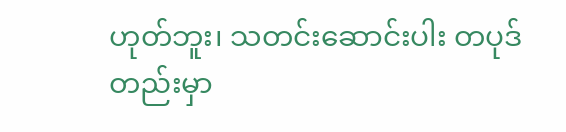ဟုတ်ဘူး၊ သတင်းဆောင်းပါး တပုဒ်တည်းမှာ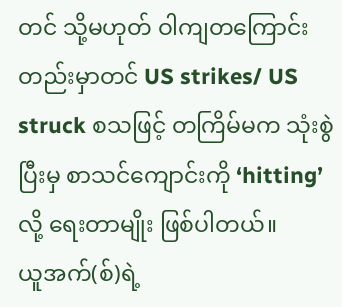တင် သို့မဟုတ် ဝါကျတကြောင်းတည်းမှာတင် US strikes/ US struck စသဖြင့် တကြိမ်မက သုံးစွဲပြီးမှ စာသင်ကျောင်းကို ‘hitting’ လို့ ရေးတာမျိုး ဖြစ်ပါတယ်။
ယူအက်(စ်)ရဲ့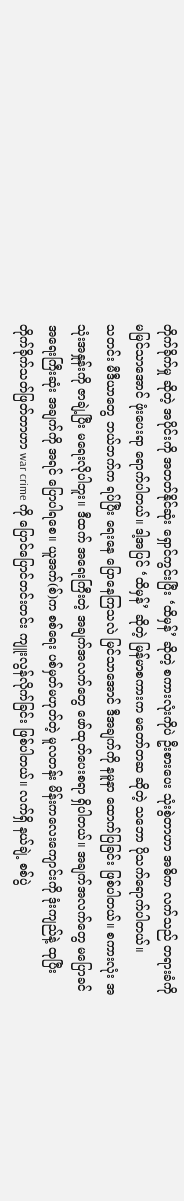တိုက်ခိုက်မှု ဆိုတဲ့ အပိုင်းကို အတတ်နိုင်ဆုံး ရှောင်ကွင်းပြီး ‘ထိမှန်’ ဆိုတဲ့ စကားလုံးကိုပဲ ဦးစားပေး သုံးစွဲတာဟာ အဓိက လက်သည် တရားခံကို မမြင်သာအောင် ဖုံးပေးရာ ရောက်ပါတယ်။ ဒါ့အပြင် ‘ထိမှန်’ ဆိုတဲ့ မြန်မာစကားက မတော်တဆ ဆိုတဲ့ သဘော ပိုသက်ရောက်ပါတယ်။
သတင်း မီဒီယာတွေ ဘယ်ဘက်က ရပ်ပြီး ရေးနေ ပြောနေကြသလဲ မြင်သာအောင် ဒီအချက်ကို နမူနာ ထောက်ပြခြင်း ဖြစ်ပါတယ်။ စကားလုံး အသုံးအနှုန်းကို ဇာချဲ့ပြီး မရေးလိုပါဘူး။ ဒီထက် အရေးကြီးတဲ့ အချက်အလက်တွေ ဖော်ထုတ်ပေးစရာ ရှိပါတယ်။ အချက်အလက်တွေ မပြောခင် အရေးကြီးဆုံး အချက်ကို အရင် ပြောပါရစေ။ ယူအက်(စ်)က စစ်ရေး ပစ်မှတ်မဟုတ်တဲ့ မူလတန်း မိန်းကလေးကျောင်းကို ဒုံးကျည်နဲ့ ထုပြီး တိုက်ခိုက်သတ်ဖြတ်တာဟာ war crime ကို ပြောင်ပြောင်တင်းတင်း ကျူးလွန်လိုက်ခြင်း ဖြစ်ပါတယ်။ လက်ရှိ နယ်ချဲ့ စစ်ပွဲ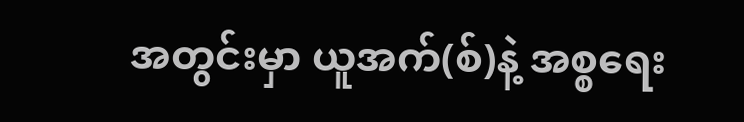အတွင်းမှာ ယူအက်(စ်)နဲ့ အစ္စရေး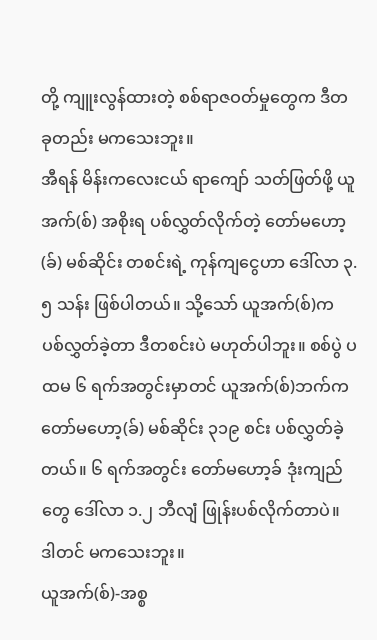တို့ ကျူးလွန်ထားတဲ့ စစ်ရာဇဝတ်မှုတွေက ဒီတခုတည်း မကသေးဘူး။
အီရန် မိန်းကလေးငယ် ရာကျော် သတ်ဖြတ်ဖို့ ယူအက်(စ်) အစိုးရ ပစ်လွှတ်လိုက်တဲ့ တော်မဟော့(ခ်) မစ်ဆိုင်း တစင်းရဲ့ ကုန်ကျငွေဟာ ဒေါ်လာ ၃.၅ သန်း ဖြစ်ပါတယ်။ သို့သော် ယူအက်(စ်)က ပစ်လွှတ်ခဲ့တာ ဒီတစင်းပဲ မဟုတ်ပါဘူး။ စစ်ပွဲ ပထမ ၆ ရက်အတွင်းမှာတင် ယူအက်(စ်)ဘက်က တော်မဟော့(ခ်) မစ်ဆိုင်း ၃၁၉ စင်း ပစ်လွှတ်ခဲ့တယ်။ ၆ ရက်အတွင်း တော်မဟော့ခ် ဒုံးကျည်တွေ ဒေါ်လာ ၁.၂ ဘီလျံ ဖြုန်းပစ်လိုက်တာပဲ။ ဒါတင် မကသေးဘူး။
ယူအက်(စ်)-အစ္စ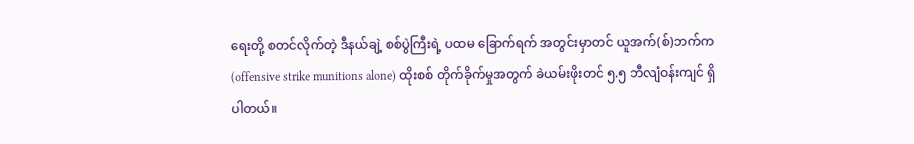ရေးတို့ စတင်လိုက်တဲ့ ဒီနယ်ချဲ့ စစ်ပွဲကြီးရဲ့ ပထမ ခြောက်ရက် အတွင်းမှာတင် ယူအက်(စ်)ဘက်က (offensive strike munitions alone) ထိုးစစ် တိုက်ခိုက်မှုအတွက် ခဲယမ်းဖိုးတင် ၅.၅ ဘီလျံဝန်းကျင် ရှိပါတယ်။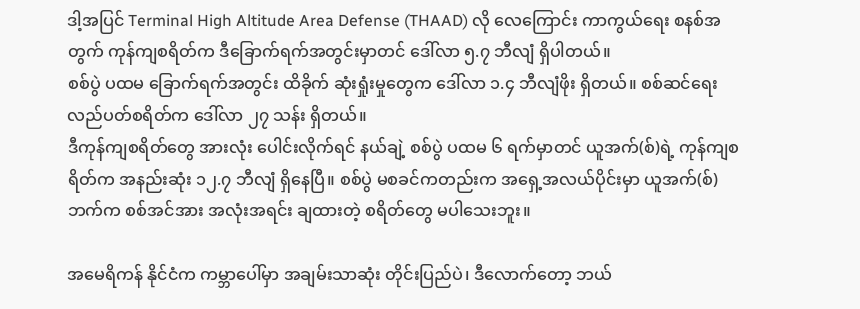ဒါ့အပြင် Terminal High Altitude Area Defense (THAAD) လို လေကြောင်း ကာကွယ်ရေး စနစ်အတွက် ကုန်ကျစရိတ်က ဒီခြောက်ရက်အတွင်းမှာတင် ဒေါ်လာ ၅.၇ ဘီလျံ ရှိပါတယ်။
စစ်ပွဲ ပထမ ခြောက်ရက်အတွင်း ထိခိုက် ဆုံးရှုံးမှုတွေက ဒေါ်လာ ၁.၄ ဘီလျံဖိုး ရှိတယ်။ စစ်ဆင်ရေး လည်ပတ်စရိတ်က ဒေါ်လာ ၂၇ သန်း ရှိတယ်။
ဒီကုန်ကျစရိတ်တွေ အားလုံး ပေါင်းလိုက်ရင် နယ်ချဲ့ စစ်ပွဲ ပထမ ၆ ရက်မှာတင် ယူအက်(စ်)ရဲ့ ကုန်ကျစရိတ်က အနည်းဆုံး ၁၂.၇ ဘီလျံ ရှိနေပြီ။ စစ်ပွဲ မစခင်ကတည်းက အရှေ့အလယ်ပိုင်းမှာ ယူအက်(စ်)ဘက်က စစ်အင်အား အလုံးအရင်း ချထားတဲ့ စရိတ်တွေ မပါသေးဘူး။

အမေရိကန် နိုင်ငံက ကမ္ဘာပေါ်မှာ အချမ်းသာဆုံး တိုင်းပြည်ပဲ၊ ဒီလောက်တော့ ဘယ်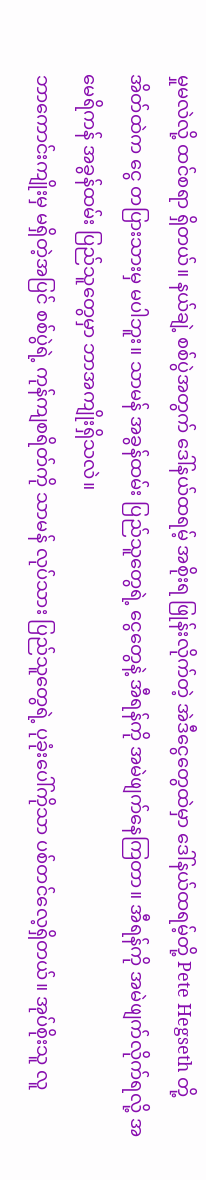မှုမလဲလို့ ထင်စရာ ရှိတယ်။ နယ်ချဲ့ စစ်ပွဲအတွက် ဒေါ်နယ်ထရမ့် အစိုးရ ဖြုန်းလိုက်တဲ့ အဲဒီငွေတွေထဲမှာ ဒေါ်နယ်ထရမ့်တို့ Pete Hegseth တို့ အိတ်ထဲက ငွေ တပြားသားမှ မပါဘူး။ သာမန် အခွန်ထမ်း ပြည်သူတွေရဲ့ ငွေတွေနဲ့ အီရန်ကို အမဲဖျက်နေကြတာ။ အီရန်ကို အမဲဖျက်လိုက်ရလို့ အမေရိကန် အခွန်ထမ်း ပြည်သူတွေမှာ ဘာအကျိုးရှိသလဲ။
ဘာကောင်းကျိုးမှ မရှိတဲ့အပြင် စစ်ပွဲရဲ့ ကုန်ကျစရိတ်ကို သာမန် လုပ်သား ပြည်သူတွေရဲ့ ပုခုံးပေါ်ကိုသာ ပစ်တင်လေ့ရှိတယ်။ အုပ်စိုးသူ လူ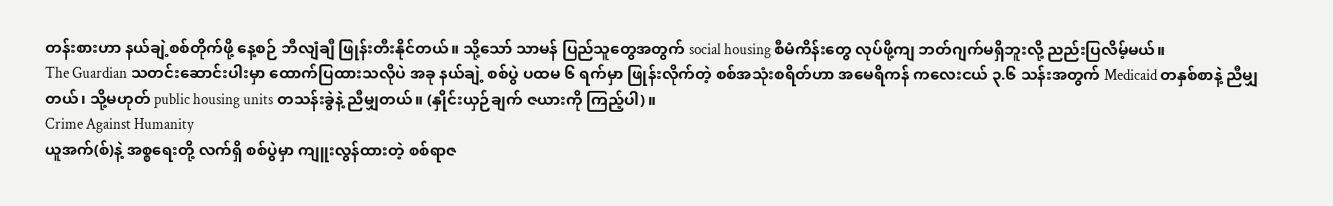တန်းစားဟာ နယ်ချဲ့စစ်တိုက်ဖို့ နေ့စဉ် ဘီလျံချီ ဖြုန်းတီးနိုင်တယ်။ သို့သော် သာမန် ပြည်သူတွေအတွက် social housing စီမံကိန်းတွေ လုပ်ဖို့ကျ ဘတ်ဂျက်မရှိဘူးလို့ ညည်းပြလိမ့်မယ်။
The Guardian သတင်းဆောင်းပါးမှာ ထောက်ပြထားသလိုပဲ အခု နယ်ချဲ့ စစ်ပွဲ ပထမ ၆ ရက်မှာ ဖြုန်းလိုက်တဲ့ စစ်အသုံးစရိတ်ဟာ အမေရိကန် ကလေးငယ် ၃.၆ သန်းအတွက် Medicaid တနှစ်စာနဲ့ ညီမျှတယ်၊ သို့မဟုတ် public housing units တသန်းခွဲနဲ့ ညီမျှတယ်။ (နှိုင်းယှဉ်ချက် ဇယားကို ကြည့်ပါ)။
Crime Against Humanity
ယူအက်(စ်)နဲ့ အစ္စရေးတို့ လက်ရှိ စစ်ပွဲမှာ ကျူးလွန်ထားတဲ့ စစ်ရာဇ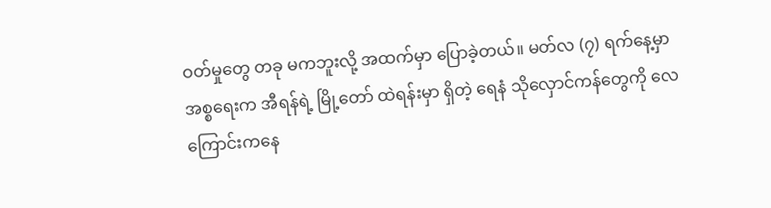ဝတ်မှုတွေ တခု မကဘူးလို့ အထက်မှာ ပြောခဲ့တယ်။ မတ်လ (၇) ရက်နေ့မှာ အစ္စရေးက အီရန်ရဲ့ မြို့တော် ထဲရန်းမှာ ရှိတဲ့ ရေနံ သိုလှောင်ကန်တွေကို လေကြောင်းကနေ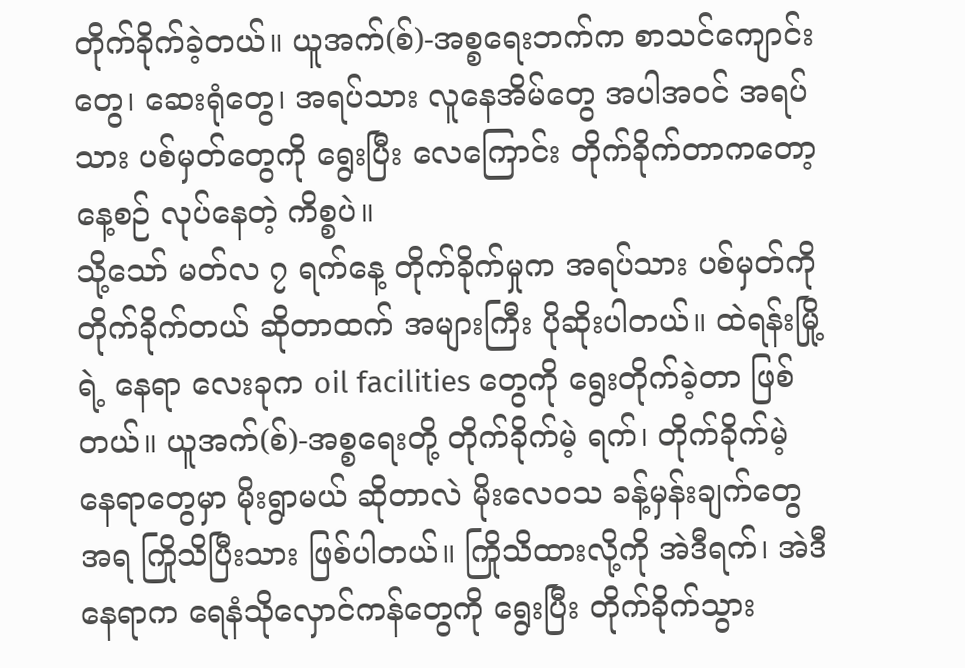တိုက်ခိုက်ခဲ့တယ်။ ယူအက်(စ်)-အစ္စရေးဘက်က စာသင်ကျောင်းတွေ၊ ဆေးရုံတွေ၊ အရပ်သား လူနေအိမ်တွေ အပါအဝင် အရပ်သား ပစ်မှတ်တွေကို ရွေးပြီး လေကြောင်း တိုက်ခိုက်တာကတော့ နေ့စဉ် လုပ်နေတဲ့ ကိစ္စပဲ။
သို့သော် မတ်လ ၇ ရက်နေ့ တိုက်ခိုက်မှုက အရပ်သား ပစ်မှတ်ကို တိုက်ခိုက်တယ် ဆိုတာထက် အများကြီး ပိုဆိုးပါတယ်။ ထဲရန်းမြို့ရဲ့ နေရာ လေးခုက oil facilities တွေကို ရွေးတိုက်ခဲ့တာ ဖြစ်တယ်။ ယူအက်(စ်)-အစ္စရေးတို့ တိုက်ခိုက်မဲ့ ရက်၊ တိုက်ခိုက်မဲ့ နေရာတွေမှာ မိုးရွာမယ် ဆိုတာလဲ မိုးလေဝသ ခန့်မှန်းချက်တွေအရ ကြိုသိပြီးသား ဖြစ်ပါတယ်။ ကြိုသိထားလို့ကို အဲဒီရက်၊ အဲဒီ နေရာက ရေနံသိုလှောင်ကန်တွေကို ရွေးပြီး တိုက်ခိုက်သွား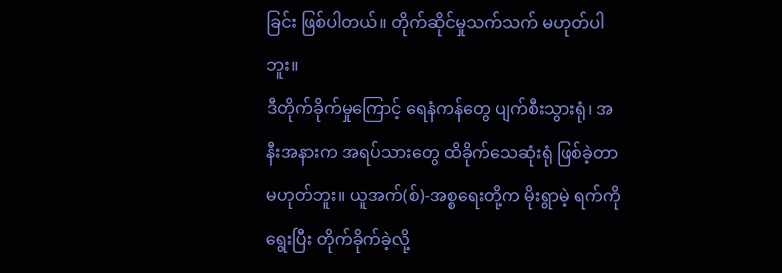ခြင်း ဖြစ်ပါတယ်။ တိုက်ဆိုင်မှုသက်သက် မဟုတ်ပါဘူး။
ဒီတိုက်ခိုက်မှုကြောင့် ရေနံကန်တွေ ပျက်စီးသွားရုံ၊ အနီးအနားက အရပ်သားတွေ ထိခိုက်သေဆုံးရုံ ဖြစ်ခဲ့တာ မဟုတ်ဘူး။ ယူအက်(စ်)-အစ္စရေးတို့က မိုးရွာမဲ့ ရက်ကို ရွေးပြီး တိုက်ခိုက်ခဲ့လို့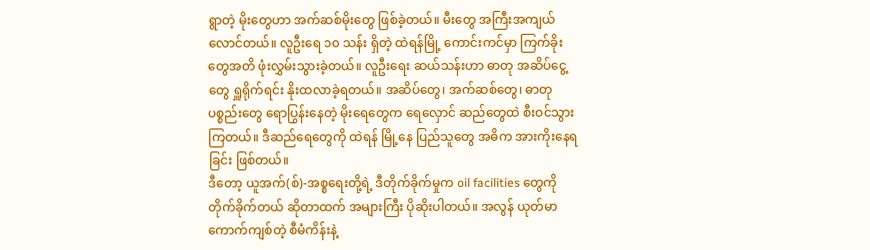ရွာတဲ့ မိုးတွေဟာ အက်ဆစ်မိုးတွေ ဖြစ်ခဲ့တယ်။ မီးတွေ အကြီးအကျယ် လောင်တယ်။ လူဦးရေ ၁၀ သန်း ရှိတဲ့ ထဲရန်မြို့ ကောင်းကင်မှာ ကြက်ခိုးတွေအတိ ဖုံးလွှမ်းသွားခဲ့တယ်။ လူဦးရေး ဆယ်သန်းဟာ ဓာတု အဆိပ်ငွေ့တွေ ရှူရိုက်ရင်း နိုးထလာခဲ့ရတယ်။ အဆိပ်တွေ၊ အက်ဆစ်တွေ၊ ဓာတုပစ္စည်းတွေ ရောပြွန်းနေတဲ့ မိုးရေတွေက ရေလှောင် ဆည်တွေထဲ စီးဝင်သွားကြတယ်။ ဒီဆည်ရေတွေကို ထဲရန် မြို့နေ ပြည်သူတွေ အဓိက အားကိုးနေရခြင်း ဖြစ်တယ်။
ဒီတော့ ယူအက်(စ်)-အစ္စရေးတို့ရဲ့ ဒီတိုက်ခိုက်မှုက oil facilities တွေကို တိုက်ခိုက်တယ် ဆိုတာထက် အများကြီး ပိုဆိုးပါတယ်။ အလွန် ယုတ်မာကောက်ကျစ်တဲ့ စီမံကိန်းနဲ့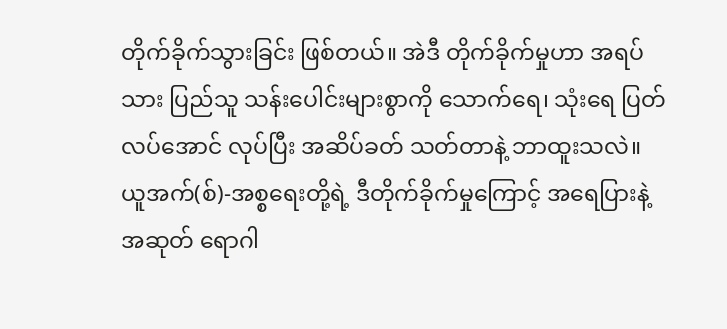တိုက်ခိုက်သွားခြင်း ဖြစ်တယ်။ အဲဒီ တိုက်ခိုက်မှုဟာ အရပ်သား ပြည်သူ သန်းပေါင်းများစွာကို သောက်ရေ၊ သုံးရေ ပြတ်လပ်အောင် လုပ်ပြီး အဆိပ်ခတ် သတ်တာနဲ့ ဘာထူးသလဲ။ ယူအက်(စ်)-အစ္စရေးတို့ရဲ့ ဒီတိုက်ခိုက်မှုကြောင့် အရေပြားနဲ့ အဆုတ် ရောဂါ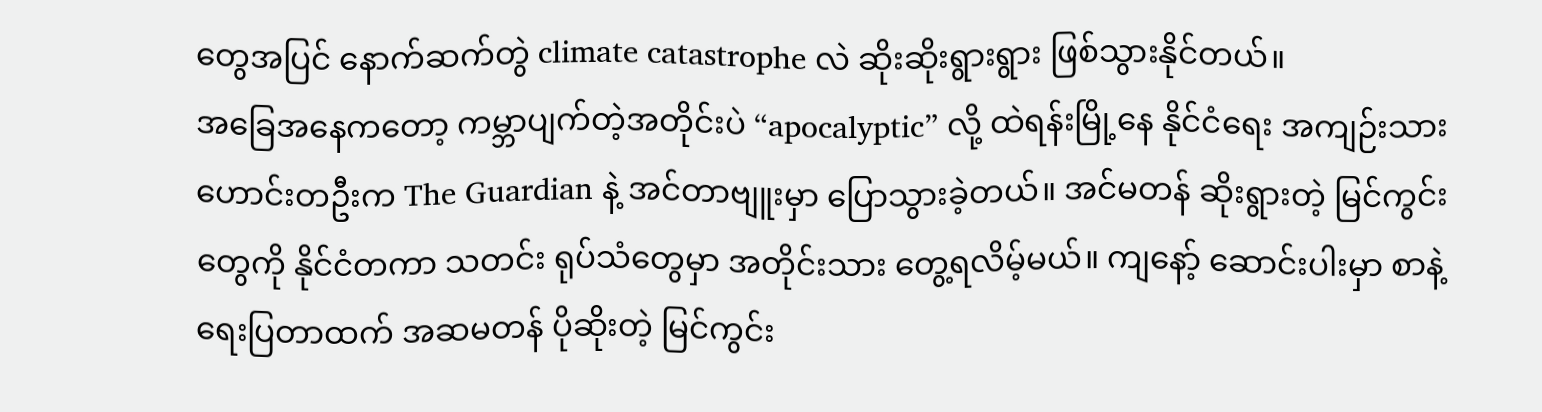တွေအပြင် နောက်ဆက်တွဲ climate catastrophe လဲ ဆိုးဆိုးရွားရွား ဖြစ်သွားနိုင်တယ်။
အခြေအနေကတော့ ကမ္ဘာပျက်တဲ့အတိုင်းပဲ “apocalyptic” လို့ ထဲရန်းမြို့နေ နိုင်ငံရေး အကျဉ်းသားဟောင်းတဦးက The Guardian နဲ့ အင်တာဗျူးမှာ ပြောသွားခဲ့တယ်။ အင်မတန် ဆိုးရွားတဲ့ မြင်ကွင်းတွေကို နိုင်ငံတကာ သတင်း ရုပ်သံတွေမှာ အတိုင်းသား တွေ့ရလိမ့်မယ်။ ကျနော့် ဆောင်းပါးမှာ စာနဲ့ ရေးပြတာထက် အဆမတန် ပိုဆိုးတဲ့ မြင်ကွင်း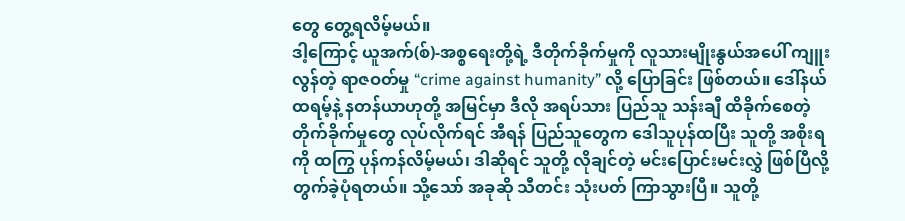တွေ တွေ့ရလိမ့်မယ်။
ဒါ့ကြောင့် ယူအက်(စ်)-အစ္စရေးတို့ရဲ့ ဒီတိုက်ခိုက်မှုကို လူသားမျိုးနွယ်အပေါ် ကျူးလွန်တဲ့ ရာဇဝတ်မှု “crime against humanity” လို့ ပြောခြင်း ဖြစ်တယ်။ ဒေါ်နယ်ထရမ့်နဲ့ နတန်ယာဟုတို့ အမြင်မှာ ဒီလို အရပ်သား ပြည်သူ သန်းချီ ထိခိုက်စေတဲ့ တိုက်ခိုက်မှုတွေ လုပ်လိုက်ရင် အီရန် ပြည်သူတွေက ဒေါသူပုန်ထပြီး သူတို့ အစိုးရကို ထကြွ ပုန်ကန်လိမ့်မယ်၊ ဒါဆိုရင် သူတို့ လိုချင်တဲ့ မင်းပြောင်းမင်းလွှဲ ဖြစ်ပြီလို့ တွက်ခဲ့ပုံရတယ်။ သို့သော် အခုဆို သီတင်း သုံးပတ် ကြာသွားပြီ။ သူတို့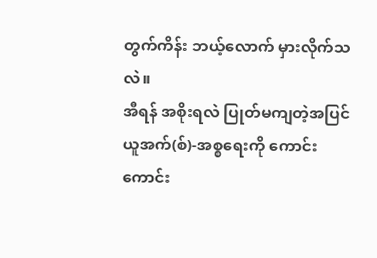တွက်ကိန်း ဘယ့်လောက် မှားလိုက်သလဲ။
အီရန် အစိုးရလဲ ပြုတ်မကျတဲ့အပြင် ယူအက်(စ်)-အစ္စရေးကို ကောင်းကောင်း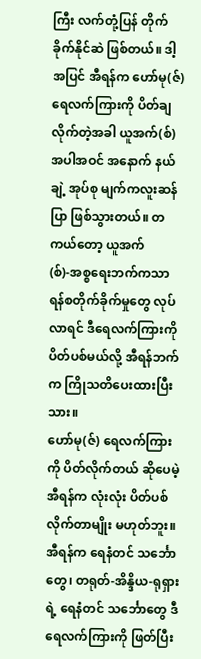ကြီး လက်တုံ့ပြန် တိုက်ခိုက်နိုင်ဆဲ ဖြစ်တယ်။ ဒါ့အပြင် အီရန်က ဟော်မု(ဇ်) ရေလက်ကြားကို ပိတ်ချလိုက်တဲ့အခါ ယူအက်(စ်) အပါအဝင် အနောက် နယ်ချဲ့ အုပ်စု မျက်ကလူးဆန်ပြာ ဖြစ်သွားတယ်။ တကယ်တော့ ယူအက်(စ်)-အစ္စရေးဘက်ကသာ ရန်စတိုက်ခိုက်မှုတွေ လုပ်လာရင် ဒီရေလက်ကြားကို ပိတ်ပစ်မယ်လို့ အီရန်ဘက်က ကြိုသတိပေးထားပြီးသား။
ဟော်မု(ဇ်) ရေလက်ကြားကို ပိတ်လိုက်တယ် ဆိုပေမဲ့ အီရန်က လုံးလုံး ပိတ်ပစ်လိုက်တာမျိုး မဟုတ်ဘူး။ အီရန်က ရေနံတင် သင်္ဘောတွေ၊ တရုတ်-အိန္ဒိယ-ရုရှားရဲ့ ရေနံတင် သင်္ဘောတွေ ဒီရေလက်ကြားကို ဖြတ်ပြီး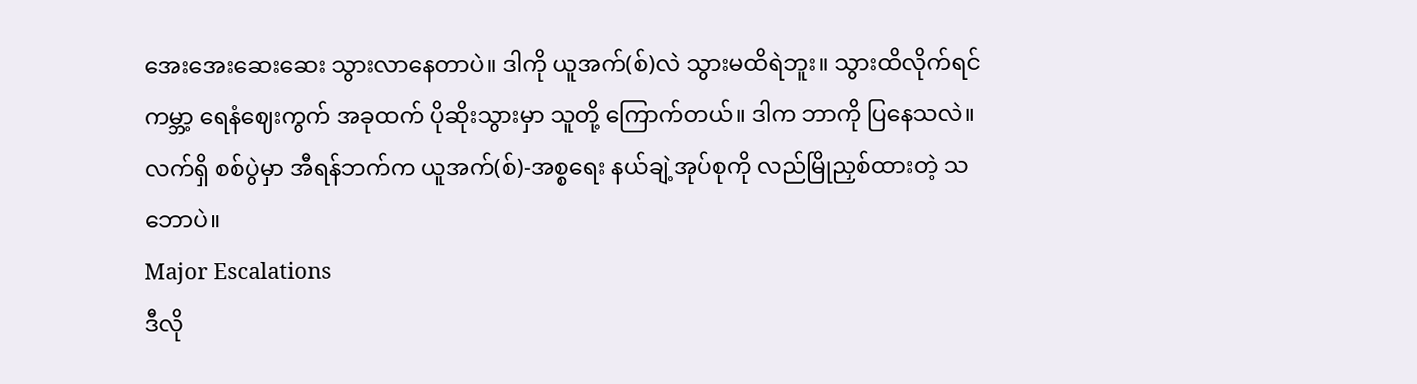အေးအေးဆေးဆေး သွားလာနေတာပဲ။ ဒါကို ယူအက်(စ်)လဲ သွားမထိရဲဘူး။ သွားထိလိုက်ရင် ကမ္ဘာ့ ရေနံဈေးကွက် အခုထက် ပိုဆိုးသွားမှာ သူတို့ ကြောက်တယ်။ ဒါက ဘာကို ပြနေသလဲ။ လက်ရှိ စစ်ပွဲမှာ အီရန်ဘက်က ယူအက်(စ်)-အစ္စရေး နယ်ချဲ့အုပ်စုကို လည်မြိုညှစ်ထားတဲ့ သဘောပဲ။
Major Escalations
ဒီလို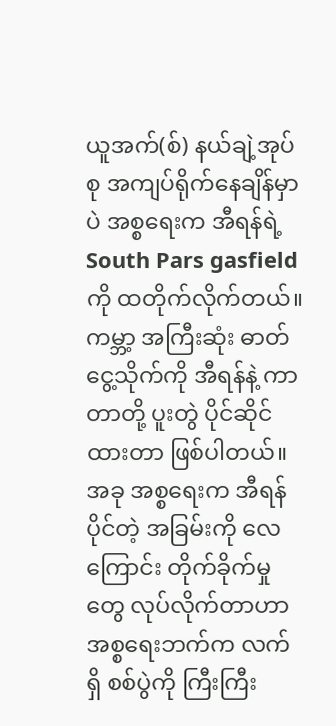ယူအက်(စ်) နယ်ချဲ့အုပ်စု အကျပ်ရိုက်နေချိန်မှာပဲ အစ္စရေးက အီရန်ရဲ့ South Pars gasfield ကို ထတိုက်လိုက်တယ်။ ကမ္ဘာ့ အကြီးဆုံး ဓာတ်ငွေ့သိုက်ကို အီရန်နဲ့ ကာတာတို့ ပူးတွဲ ပိုင်ဆိုင်ထားတာ ဖြစ်ပါတယ်။ အခု အစ္စရေးက အီရန်ပိုင်တဲ့ အခြမ်းကို လေကြောင်း တိုက်ခိုက်မှုတွေ လုပ်လိုက်တာဟာ အစ္စရေးဘက်က လက်ရှိ စစ်ပွဲကို ကြီးကြီး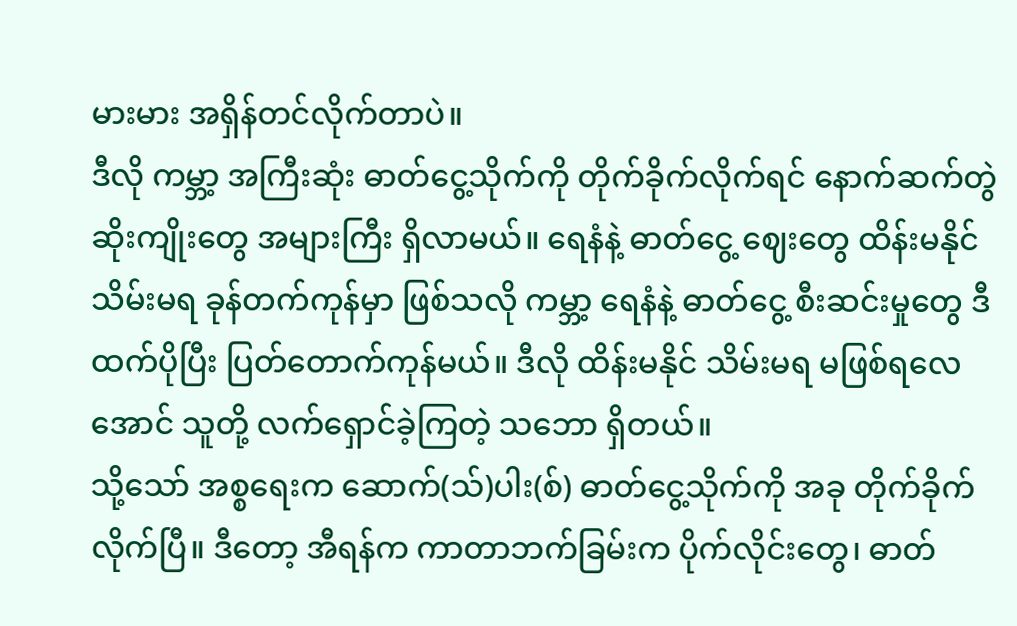မားမား အရှိန်တင်လိုက်တာပဲ။
ဒီလို ကမ္ဘာ့ အကြီးဆုံး ဓာတ်ငွေ့သိုက်ကို တိုက်ခိုက်လိုက်ရင် နောက်ဆက်တွဲ ဆိုးကျိုးတွေ အများကြီး ရှိလာမယ်။ ရေနံနဲ့ ဓာတ်ငွေ့ ဈေးတွေ ထိန်းမနိုင် သိမ်းမရ ခုန်တက်ကုန်မှာ ဖြစ်သလို ကမ္ဘာ့ ရေနံနဲ့ ဓာတ်ငွေ့ စီးဆင်းမှုတွေ ဒီထက်ပိုပြီး ပြတ်တောက်ကုန်မယ်။ ဒီလို ထိန်းမနိုင် သိမ်းမရ မဖြစ်ရလေအောင် သူတို့ လက်ရှောင်ခဲ့ကြတဲ့ သဘော ရှိတယ်။
သို့သော် အစ္စရေးက ဆောက်(သ်)ပါး(စ်) ဓာတ်ငွေ့သိုက်ကို အခု တိုက်ခိုက်လိုက်ပြီ။ ဒီတော့ အီရန်က ကာတာဘက်ခြမ်းက ပိုက်လိုင်းတွေ၊ ဓာတ်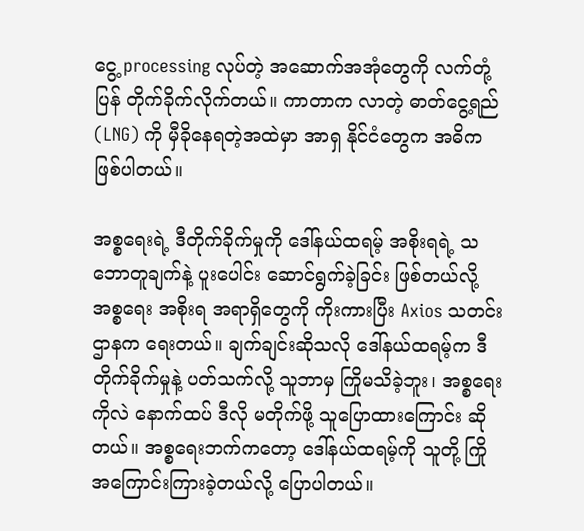ငွေ့ processing လုပ်တဲ့ အဆောက်အအုံတွေကို လက်တုံ့ပြန် တိုက်ခိုက်လိုက်တယ်။ ကာတာက လာတဲ့ ဓာတ်ငွေ့ရည် (LNG) ကို မှီခိုနေရတဲ့အထဲမှာ အာရှ နိုင်ငံတွေက အဓိက ဖြစ်ပါတယ်။

အစ္စရေးရဲ့ ဒီတိုက်ခိုက်မှုကို ဒေါ်နယ်ထရမ့် အစိုးရရဲ့ သဘောတူချက်နဲ့ ပူးပေါင်း ဆောင်ရွက်ခဲ့ခြင်း ဖြစ်တယ်လို့ အစ္စရေး အစိုးရ အရာရှိတွေကို ကိုးကားပြီး Axios သတင်းဌာနက ရေးတယ်။ ချက်ချင်းဆိုသလို ဒေါ်နယ်ထရမ့်က ဒီတိုက်ခိုက်မှုနဲ့ ပတ်သက်လို့ သူဘာမှ ကြိုမသိခဲ့ဘူး၊ အစ္စရေးကိုလဲ နောက်ထပ် ဒီလို မတိုက်ဖို့ သူပြောထားကြောင်း ဆိုတယ်။ အစ္စရေးဘက်ကတော့ ဒေါ်နယ်ထရမ့်ကို သူတို့ ကြိုအကြောင်းကြားခဲ့တယ်လို့ ပြောပါတယ်။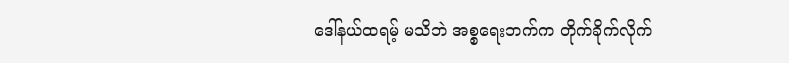ဒေါ်နယ်ထရမ့် မသိဘဲ အစ္စရေးဘက်က တိုက်ခိုက်လိုက်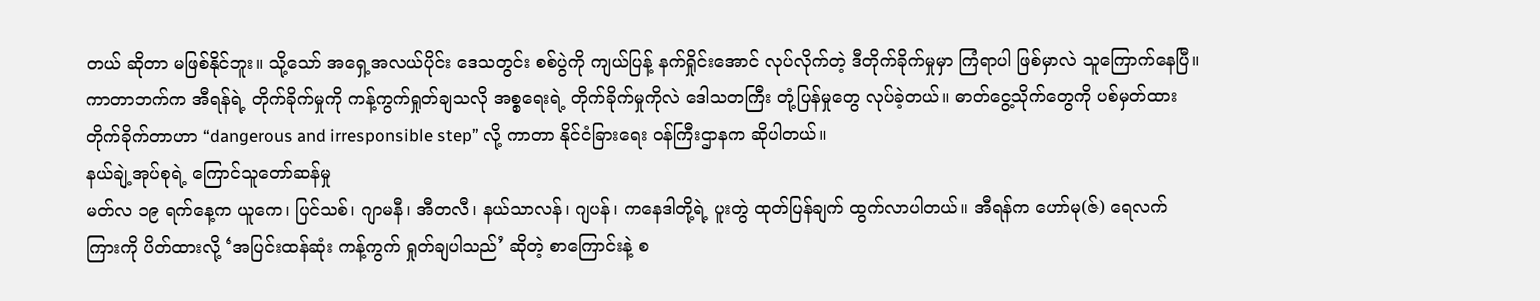တယ် ဆိုတာ မဖြစ်နိုင်ဘူး။ သို့သော် အရှေ့အလယ်ပိုင်း ဒေသတွင်း စစ်ပွဲကို ကျယ်ပြန့် နက်ရှိုင်းအောင် လုပ်လိုက်တဲ့ ဒီတိုက်ခိုက်မှုမှာ ကြံရာပါ ဖြစ်မှာလဲ သူကြောက်နေပြီ။
ကာတာဘက်က အီရန်ရဲ့ တိုက်ခိုက်မှုကို ကန့်ကွက်ရှုတ်ချသလို အစ္စရေးရဲ့ တိုက်ခိုက်မှုကိုလဲ ဒေါသတကြီး တုံ့ပြန်မှုတွေ လုပ်ခဲ့တယ်။ ဓာတ်ငွေ့သိုက်တွေကို ပစ်မှတ်ထား တိုက်ခိုက်တာဟာ “dangerous and irresponsible step” လို့ ကာတာ နိုင်ငံခြားရေး ဝန်ကြီးဌာနက ဆိုပါတယ်။
နယ်ချဲ့အုပ်စုရဲ့ ကြောင်သူတော်ဆန်မှု
မတ်လ ၁၉ ရက်နေ့က ယူကေ၊ ပြင်သစ်၊ ဂျာမနီ၊ အီတလီ၊ နယ်သာလန်၊ ဂျပန်၊ ကနေဒါတို့ရဲ့ ပူးတွဲ ထုတ်ပြန်ချက် ထွက်လာပါတယ်။ အီရန်က ဟော်မု(ဇ်) ရေလက်ကြားကို ပိတ်ထားလို့ ‘အပြင်းထန်ဆုံး ကန့်ကွက် ရှုတ်ချပါသည်’ ဆိုတဲ့ စာကြောင်းနဲ့ စ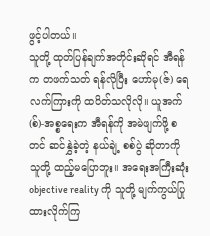ဖွင့်ပါတယ်။
သူတို့ ထုတ်ပြန်ချက်အတိုင်းဆိုရင် အီရန်က တဖက်သတ် ရန်လိုပြီး ဟော်မု(ဇ်) ရေလက်ကြားကို ထပိတ်သလိုလို။ ယူအက်(စ်)-အစ္စရေးက အီရန်ကို အမဲဖျက်ဖို့ စတင် ဆင်နွှဲခဲ့တဲ့ နယ်ချဲ့ စစ်ပွဲ ဆိုတာကို သူတို့ ထည့်မပြောဘူး။ အရေးအကြီးဆုံး objective reality ကို သူတို့ မျက်ကွယ်ပြုထားလိုက်ကြ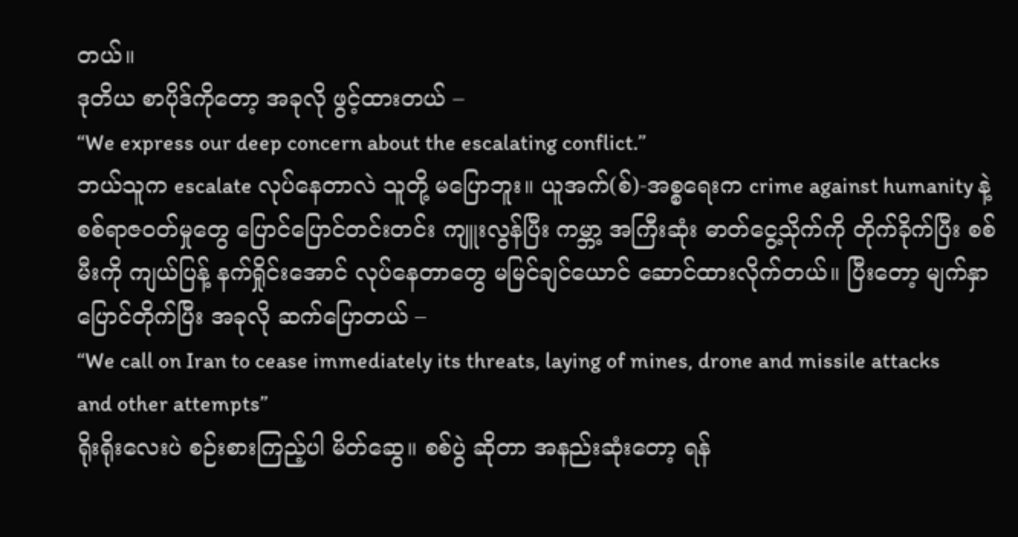တယ်။
ဒုတိယ စာပိုဒ်ကိုတော့ အခုလို ဖွင့်ထားတယ် –
“We express our deep concern about the escalating conflict.”
ဘယ်သူက escalate လုပ်နေတာလဲ သူတို့ မပြောဘူး။ ယူအက်(စ်)-အစ္စရေးက crime against humanity နဲ့ စစ်ရာဇဝတ်မှုတွေ ပြောင်ပြောင်တင်းတင်း ကျူးလွန်ပြီး ကမ္ဘာ့ အကြီးဆုံး ဓာတ်ငွေ့သိုက်ကို တိုက်ခိုက်ပြီး စစ်မီးကို ကျယ်ပြန့် နက်ရှိုင်းအောင် လုပ်နေတာတွေ မမြင်ချင်ယောင် ဆောင်ထားလိုက်တယ်။ ပြီးတော့ မျက်နှာပြောင်တိုက်ပြီး အခုလို ဆက်ပြောတယ် –
“We call on Iran to cease immediately its threats, laying of mines, drone and missile attacks and other attempts”
ရိုးရိုးလေးပဲ စဉ်းစားကြည့်ပါ မိတ်ဆွေ။ စစ်ပွဲ ဆိုတာ အနည်းဆုံးတော့ ရန်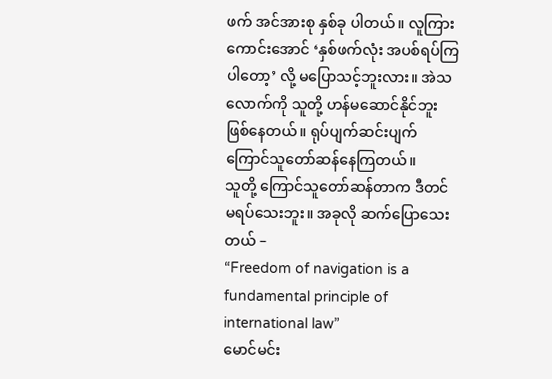ဖက် အင်အားစု နှစ်ခု ပါတယ်။ လူကြားကောင်းအောင် ‘နှစ်ဖက်လုံး အပစ်ရပ်ကြပါတော့’ လို့ မပြောသင့်ဘူးလား။ အဲသလောက်ကို သူတို့ ဟန်မဆောင်နိုင်ဘူး ဖြစ်နေတယ်။ ရုပ်ပျက်ဆင်းပျက် ကြောင်သူတော်ဆန်နေကြတယ်။
သူတို့ ကြောင်သူတော်ဆန်တာက ဒီတင် မရပ်သေးဘူး။ အခုလို ဆက်ပြောသေးတယ် –
“Freedom of navigation is a fundamental principle of international law”
မောင်မင်း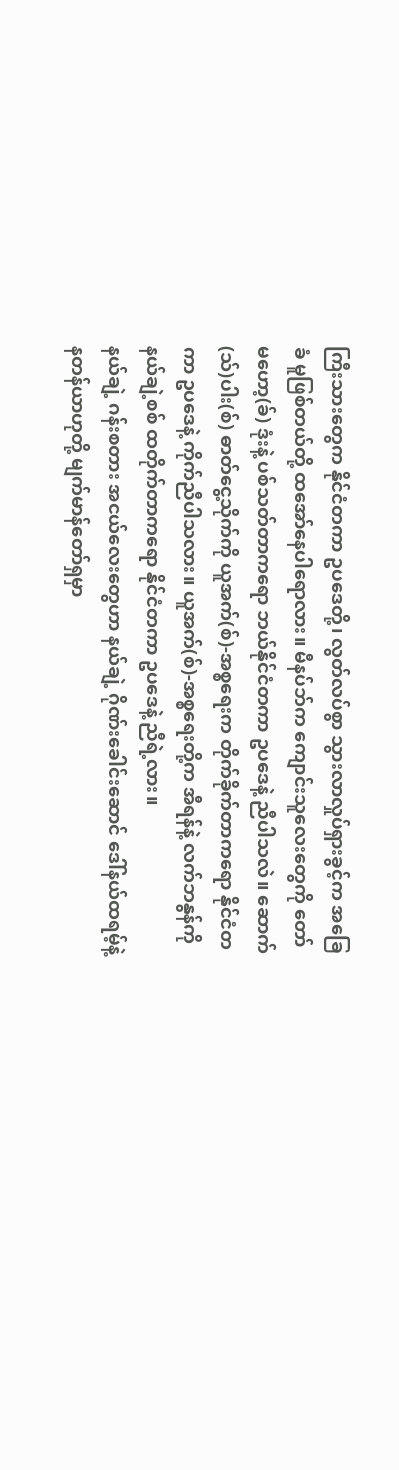ကြီးသားတွေက နိုင်ငံတကာ ဥပဒေတို့၊ လွတ်လပ်စွာ သွားလာလှုပ်ရှားခွင့်က အခြေခံ မူဖြစ်တယ်တို့ ထအော်နေပါရောလား။ မီနပ်ဘ်က ကျောင်းသူလေးတွေကို တော်မဟော့(ခ်) ဒုံးနဲ့ ပစ်သတ်တာကရော ဘယ်နိုင်ငံတကာ ဥပဒေနဲ့ ညီပါသလဲ။ ဆောက်(သ်)ပါး(စ်) ဓာတ်ငွေ့သိုက်ကို ယူအက်(စ်)-အစ္စရေးက တိုက်ခိုက်တာကရော နိုင်ငံတကာ ဥပဒေနဲ့ ကိုက်ညီပါသလား။ ယူအက်(စ်)-အစ္စရေးတို့က အီရန်နဲ့ လက်ဘနွန်ကို နယ်ချဲ့စစ် ထတိုက်တာကရော နိုင်ငံတကာ ဥပဒေနဲ့ ညီရဲ့လား။
နယ်ချဲ့ ဂန်းစတား အငယ်လေးတွေဟာ နယ်ချဲ့ ဂိုဏ်းခေါင်းဆောင် ဒေါ်နယ်ထရမ့်နဲ့ နတန်ယာဟုတို့ မျက်မာန်တော်ရှမှာ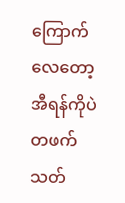ကြောက်လေတော့ အီရန်ကိုပဲ တဖက်သတ်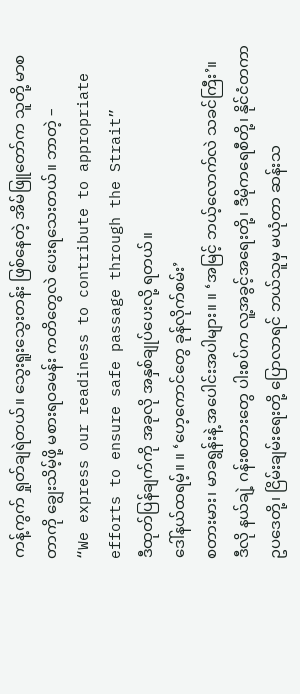ကန့်ကွက် ရှုတ်ချရဲတယ်။ သွေးရူးသွေးတန်း ဖြစ်နေတဲ့ အိမ်ဖြူတော်က သူတို့ မာစတာကို ချွေးသိမ့်ဖို့ မစားရဝခမန်း ကတိတွေလဲ ပေးရသေးတယ်။ ဘာတဲ့ –
“We express our readiness to contribute to appropriate efforts to ensure safe passage through the Strait”
ဒီထုတ်ပြန်ချက်ကို အခုလို အနှစ်ချုပ်ပေးလို့ ရတယ်။
ဒေါ်နယ်ထရမ့်။ ။ ‘ဟေ့ကောင်တွေ ခုန်လိုက်စမ်း’
စတားမား၊ မာခရွန်းနဲ့ အပေါင်းအပါများ။ ။ ‘အမြင့် ဘယ့်လောက်လဲ သခင်ကြီး’။
ဒီလို နယ်ချဲ့ ဂန်းစတားတွေ ပါးစပ်က လူ့အခွင့်အရေးတို့၊ ဒီမိုကရေစီတို့၊ နိုင်ငံတကာ ဥပဒေတို့၊ ငြိမ်းချမ်းရေးတို့ ပြောလာရင် ဘယ်သူမှ မယုံတာ ဆန်းသ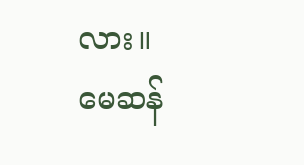လား။
မေဆန်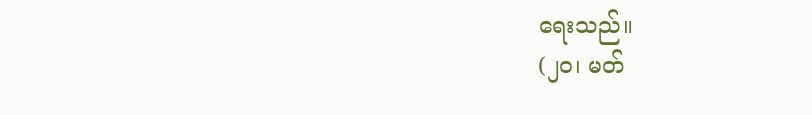ရေးသည်။
(၂၀၊ မတ်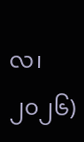လ၊ ၂၀၂၆)